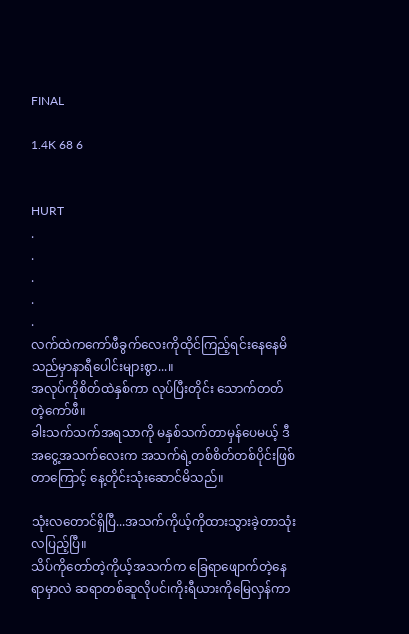FINAL

1.4K 68 6


HURT
.
.
.
.
.
လက်ထဲကကော်ဖီခွက်လေးကိုထိုင်ကြည့်ရင်းနေနေမိသည်မှာနာရီပေါင်းများစွာ...။
အလုပ်ကိုစိတ်ထဲနှစ်ကာ လုပ်ပြီးတိုင်း သောက်တတ်တဲ့ကော်ဖီ။
ခါးသက်သက်အရသာကို မနှစ်သက်တာ‌မှန်ပေမယ့် ဒီအငွေ့အသက်လေးက အသက်ရဲ့တစ်စိတ်တစ်ပိုင်းဖြစ်တာကြောင့် နေ့တိုင်းသုံးဆောင်မိသည်။

သုံးလတောင်ရှိပြီ...အသက်ကိုယ့်ကိုထားသွားခဲ့တာသုံးလပြည့်ပြီ။
သိပ်ကိုတော်တဲ့ကိုယ့်အသက်က ခြေရာဖျောက်တဲ့နေရာမှာလဲ ဆရာတစ်ဆူလိုပင်၊ကိုးရီယားကိုမြေလှန်ကာ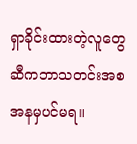ရှာခိုင်းထားတဲ့လူတွေဆီကဘာသတင်းအစအနမှပင်မရ။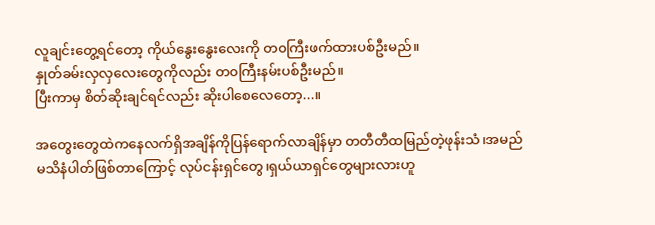လူချင်းတွေ့ရင်တော့ ကိုယ်နွေးနွေးလေးကို တ၀ကြီးဖက်ထားပစ်ဦးမည်။
နှုတ်ခမ်း‌လှလှလေးတွေကိုလည်း တ၀ကြီးနမ်းပစ်ဦးမည်။
ပြီးကာမှ စိတ်ဆိုးချင်ရင်လည်း ဆိုးပါစေလေတော့...။

အတွေးတွေထဲကနေလက်ရှိအချိန်ကိုပြန်ရောက်လာချိန်မှာ တတီတီထမြည်တဲ့ဖုန်းသံ၊အမည်မသိနံပါတ်ဖြစ်တာကြောင့် လုပ်ငန်းရှင်တွေ၊ရှယ်ယာ‌ရှင်တွေများလားဟူ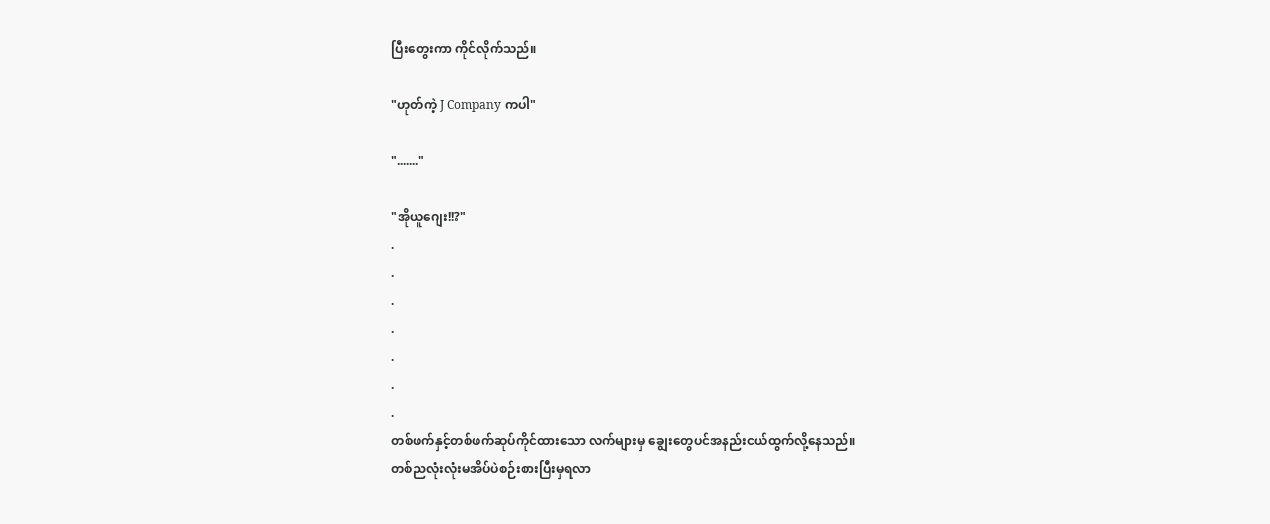ပြီးတွေးကာ ကိုင်လိုက်သည်။

"ဟုတ်ကဲ့ J Company ကပါ"

"......."

"အိုယူ‌ဂျေး!!?"
.
.
.
.
.
.
.
တစ်ဖက်နှင့်တစ်ဖက်ဆုပ်ကိုင်ထားသော လက်များမှ ချွေးတွေပင်အနည်းငယ်ထွက်လို့နေသည်။
တစ်ညလုံးလုံးမအိပ်ပဲစဉ်းစားပြီးမှရလာ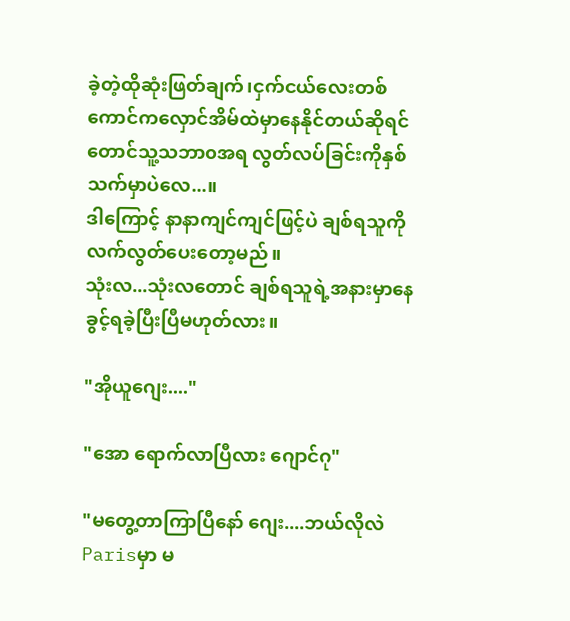ခဲ့တဲ့ထိုဆုံးဖြတ်ချက်၊ငှက်‌ငယ်လေးတစ်ကောင်ကလှောင်အိမ်ထဲမှာနေနိုင်တယ်ဆိုရင်တောင်သူ့သဘာ၀အရ လွတ်လပ်ခြင်းကိုနှစ်သက်မှာပဲလေ...။
ဒါကြောင့် နာနာကျင်ကျင်ဖြင့်ပဲ ချစ်ရသူကိုလက်လွတ်ပေးတော့မည်။
သုံးလ...သုံးလတောင် ချစ်ရသူရဲ့အနားမှာနေခွင့်ရခဲ့ပြီးပြီမဟုတ်လား။

"အိုယူဂျေး...."

"အော ရောက်လာပြီလား ဂျောင်ဂု"

"မတွေ့တာကြာပြီနော် ဂျေး....ဘယ်လိုလဲParisမှာ မ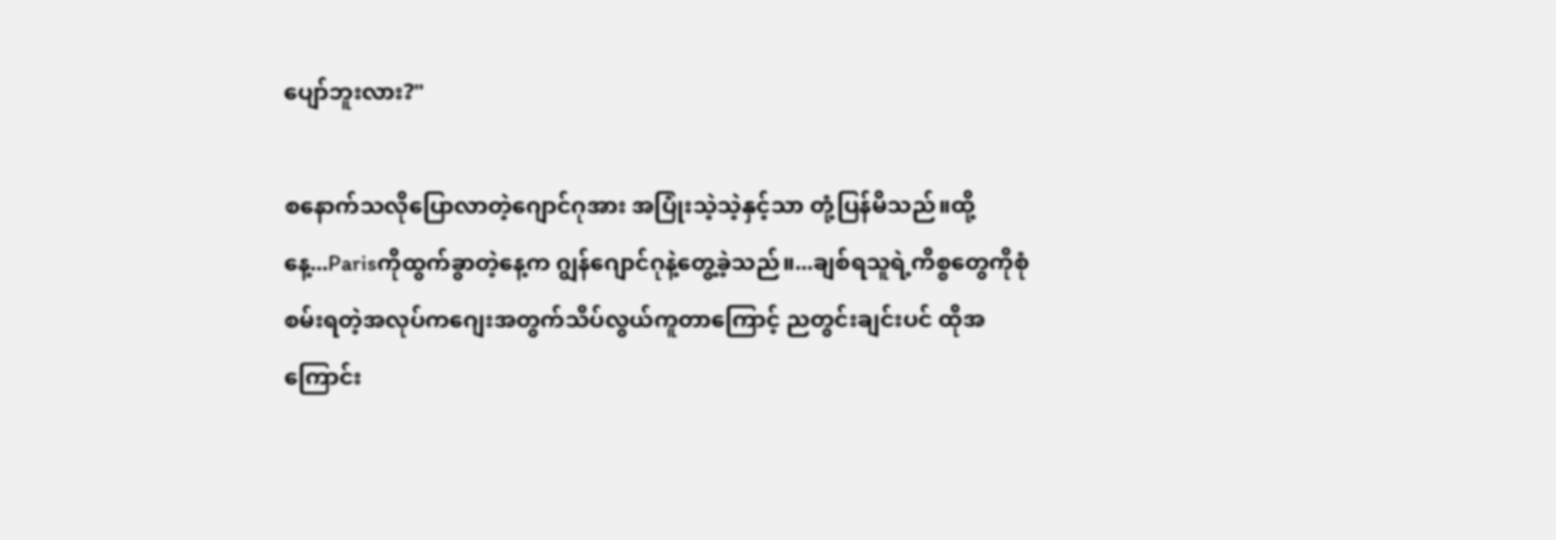ပျော်ဘူးလား?"

စနောက်သလိုပြောလာတဲ့ဂျောင်ဂုအား အပြုံးသဲ့သဲ့နှင့်သာ တုံ့ပြန်မိသည်။ထို့နေ့...Parisကိုထွက်ခွာတဲ့နေ့က ‌ဂျွန်ဂျောင်ဂုနဲ့တွေ့ခဲ့သည်။...ချစ်ရသူရဲ့ကိစ္စတွေကိုစုံစမ်းရတဲ့အလုပ်ကဂျေးအတွက်သိပ်လွယ်ကူတာကြောင့် ညတွင်းချင်းပင် ‌ထိုအကြောင်း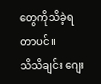တွေကိုသိခဲ့ရတာပင်။
သိသိချင်း ဂျေး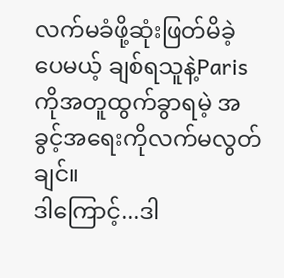လက်မခံဖို့ဆုံးဖြတ်မိခဲ့ပေမယ့် ချစ်ရသူနဲ့Parisကိုအတူထွက်ခွာရမဲ့ အခွင့်အရေးကိုလက်မလွတ်ချင်။
ဒါကြောင့်...ဒါ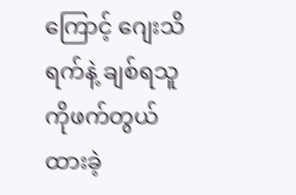ကြောင့် ဂျေးသိရက်နဲ့ ချစ်ရသူကိုဖက်တွယ်ထားခဲ့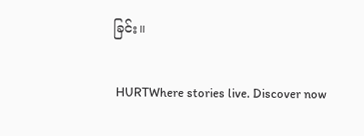ခြင်း။

 HURTWhere stories live. Discover now